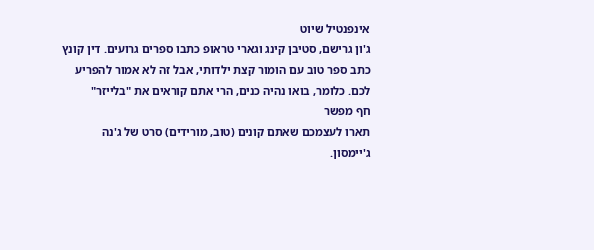אינפנטיל שיוט
ג'ון גרישם, סטיבן קינג וגארי טראופ כתבו ספרים גרועים. דין קונץ כתב ספר טוב עם הומור קצת ילדותי, אבל זה לא אמור להפריע לכם. כלומר, בואו נהיה כנים, הרי אתם קוראים את "בלייזר"
חף מפשר
תארו לעצמכם שאתם קונים (טוב, מורידים) סרט של ג'נה ג'יימסון.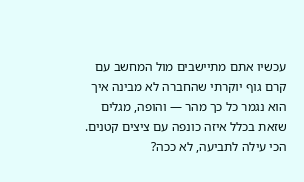עכשיו אתם מתיישבים מול המחשב עם קרם גוף יוקרתי שהחברה לא מבינה איך הוא נגמר כל כך מהר — והופה, מגלים שזאת בכלל איזה כונפה עם ציצים קטנים. הכי עילה לתביעה, לא ככה?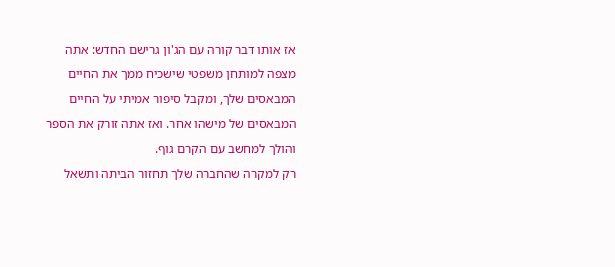אז אותו דבר קורה עם הג'ון גרישם החדש: אתה מצפה למותחן משפטי שישכיח ממך את החיים המבאסים שלך, ומקבל סיפור אמיתי על החיים המבאסים של מישהו אחר. ואז אתה זורק את הספר והולך למחשב עם הקרם גוף.
רק למקרה שהחברה שלך תחזור הביתה ותשאל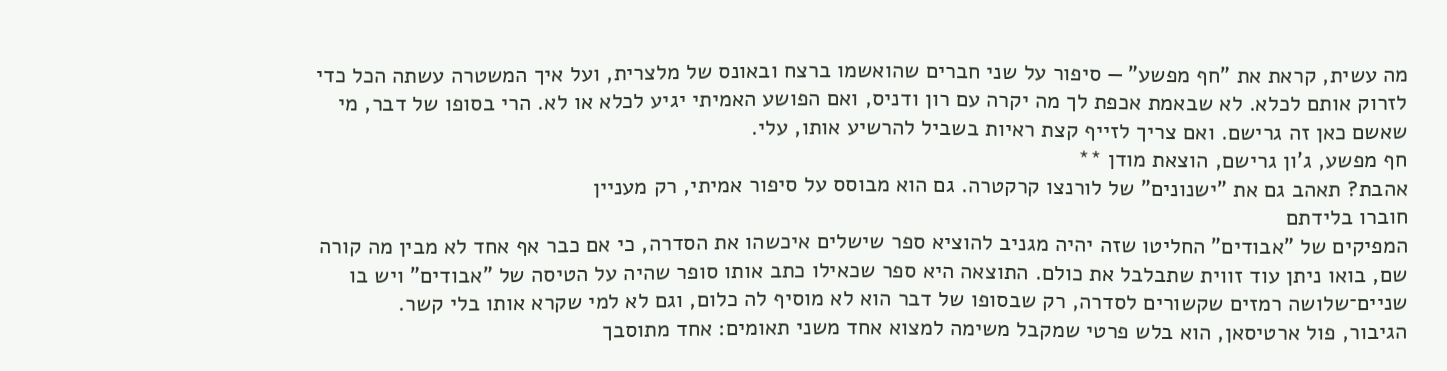מה עשית, קראת את "חף מפשע" — סיפור על שני חברים שהואשמו ברצח ובאונס של מלצרית, ועל איך המשטרה עשתה הכל כדי לזרוק אותם לכלא. לא שבאמת אכפת לך מה יקרה עם רון ודניס, ואם הפושע האמיתי יגיע לכלא או לא. הרי בסופו של דבר, מי שאשם כאן זה גרישם. ואם צריך לזייף קצת ראיות בשביל להרשיע אותו, עלי.
חף מפשע, ג'ון גרישם, הוצאת מודן **
אהבת? תאהב גם את "ישנונים" של לורנצו קרקטרה. גם הוא מבוסס על סיפור אמיתי, רק מעניין
חוברו בלידתם
המפיקים של "אבודים" החליטו שזה יהיה מגניב להוציא ספר שישלים איכשהו את הסדרה, כי אם כבר אף אחד לא מבין מה קורה שם, בואו ניתן עוד זווית שתבלבל את כולם. התוצאה היא ספר שכאילו כתב אותו סופר שהיה על הטיסה של "אבודים" ויש בו שניים־שלושה רמזים שקשורים לסדרה, רק שבסופו של דבר הוא לא מוסיף לה כלום, וגם לא למי שקרא אותו בלי קשר.
הגיבור, פול ארטיסאן, הוא בלש פרטי שמקבל משימה למצוא אחד משני תאומים: אחד מתוסבך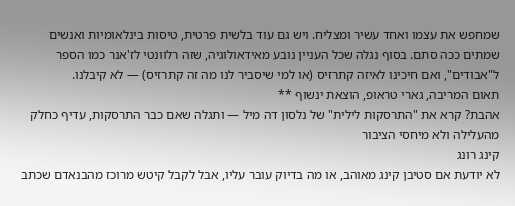שמחפש את עצמו ואחד עשיר ומצליח. ויש גם עוד בלשית פרטית, טיסות בינלאומיות ואנשים שמתים ככה סתם. בסוף נגלה שכל העניין נובע מאידאולוגיה, שזה רלוונטי לז'אנר כמו הספר ל"אבודים", ואם חיכינו לאיזה קתרזיס (או למי שיסביר לנו מה זה קתרזיס) — לא קיבלנו.
תאום המריבה, גארי טראופ, הוצאת ינשוף **
אהבת? קרא את "התרסקות לילית" של נלסון דה מיל — ותגלה שאם כבר התרסקות, עדיף כחלק מהעלילה ולא מיחסי הציבור
קינג רונג
לא יודעת אם סטיבן קינג מאוהב, או מה בדיוק עובר עליו, אבל לקבל קיטש מרוכז מהבנאדם שכתב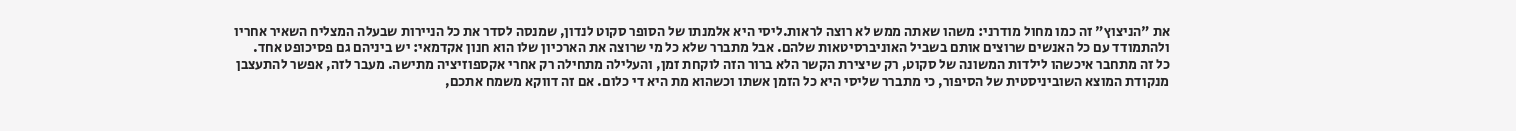את "הניצוץ" זה כמו מחול מודרני: משהו שאתה ממש לא רוצה לראות.ליסי היא אלמנתו של הסופר סקוט לנדון, שמנסה לסדר את כל הניירות שבעלה המצליח השאיר אחריו ולהתמודד עם כל האנשים שרוצים אותם בשביל האוניברסיטאות שלהם. אבל מתברר שלא כל מי שרוצה את הארכיון שלו הוא חנון אקדמאי: יש ביניהם גם פסיכופט אחד.
כל זה מתחבר איכשהו לילדות המשונה של סקוט, רק שיצירת הקשר הלא ברור הזה לוקחת זמן, והעלילה מתחילה רק אחרי אקספוזיציה מתישה. מעבר לזה, אפשר להתעצבן מנקודת המוצא השוביניסטית של הסיפור, כי מתברר שליסי היא כל הזמן אשתו וכשהוא מת היא די כלום. אם זה דווקא משמח אתכם,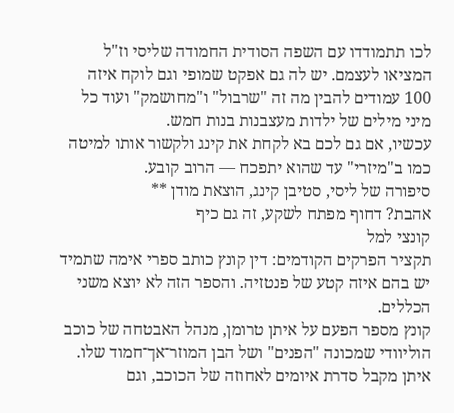לכו תתמודדו עם השפה הסודית החמודה שליסי וז"ל המציאו לעצמם. יש לה גם אפקט שמופי וגם לוקח איזה 100 עמודים להבין מה זה "שרבול" ו"מחושמק" ועוד כל מיני מילים של ילדות מעצבנות בנות חמש.
עכשיו, אם גם לכם בא לקחת את קינג ולקשור אותו למיטה כמו ב"מיזרי" עד שהוא יתפכח — הרוב קובע.
סיפורה של ליסי, סטיבן קינג, הוצאת מודן **
אהבת? דחוף מפתח לשקע, זה גם כיף
קונצי למל
תקציר הפרקים הקודמים: דין קונץ כותב ספרי אימה שתמיד יש בהם איזה קטע של פנטזיה. והספר הזה לא יוצא משני הכללים.
קונץ מספר הפעם על איתן טרומן, מנהל האבטחה של כוכב הוליוודי שמכונה "הפנים" ושל הבן המוזר־אך־חמוד שלו. איתן מקבל סדרת איומים לאחוזה של הכוכב, וגם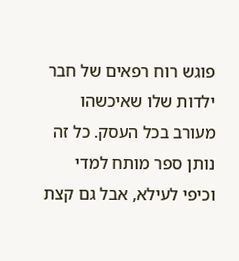פוגש רוח רפאים של חבר ילדות שלו שאיכשהו מעורב בכל העסק. כל זה נותן ספר מותח למדי וכיפי לעילא, אבל גם קצת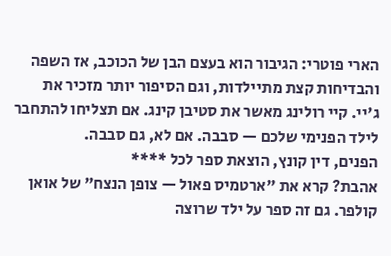הארי פוטרי: הגיבור הוא בעצם הבן של הכוכב, אז השפה והבדיחות קצת מתיילדות, וגם הסיפור יותר מזכיר את ג'יי. קיי רולינג מאשר את סטיבן קינג. אם תצליחו להתחבר לילד הפנימי שלכם — סבבה. אם לא, גם סבבה.
הפנים, דין קונץ, הוצאת ספר לכל ****
אהבת? קרא את "ארטמיס פאול — צופן הנצח" של אואן קולפר. גם זה ספר על ילד שרוצה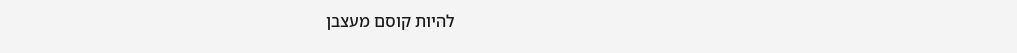להיות קוסם מעצבן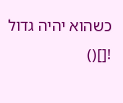כשהוא יהיה גדול
![]()